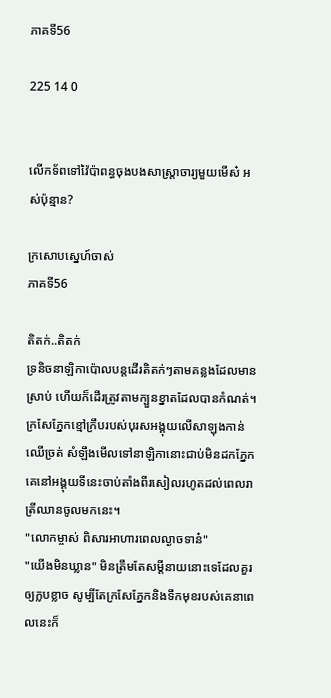ភាគទី56

225 14 0


លើកទ័ពទៅវ៉ៃប៉ាពន្ធចុងបងសាស្ត្រាចារ្យមួយមើស៎ អស់ប៉ុន្មាន?

ក្រសោបស្នេហ៍ចាស់
ភាគទី56

តិតក់..តិតក់
ទ្រនិចនាឡិកាប៉ោលបន្តដើរតិតក់ៗតាមគន្លងដែលមានស្រាប់ ហើយក៏ដើរត្រូវតាមក្បួនខ្នាតដែលបានកំណត់។ ក្រសែភ្នែកខ្មៅក្រឹបរបស់បុរសអង្គុយលើសាឡុងកាន់ឈើច្រត់ សំឡឹងមើលទៅនាឡិកានោះជាប់មិនដកភ្នែក គេនៅអង្គុយទីនេះចាប់តាំងពីរសៀលរហូតដល់ពេលរាត្រីឈានចូលមកនេះ។
"លោកម្ចាស់ ពិសារអាហារពេលល្ងាចទាន៎"
"យើងមិនឃ្លាន" មិនត្រឹមតែសម្ដីនាយនោះទេដែលគួរឲ្យក្លបខ្លាច សូម្បីតែក្រសែភ្នែកនិងទឹកមុខរបស់គេនាពេលនេះក៏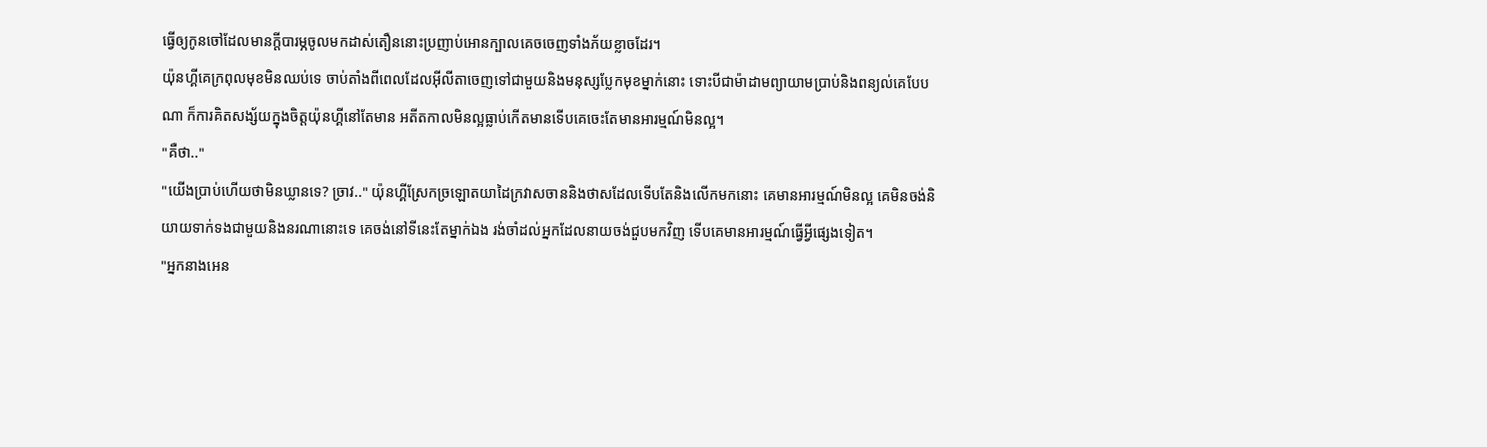ធ្វើឲ្យកូនចៅដែលមានក្ដីបារម្ភចូលមកដាស់តឿននោះប្រញាប់អោនក្បាលគេចចេញទាំងភ័យខ្លាចដែរ។
យ៉ុនហ្គីគេក្រពុលមុខមិនឈប់ទេ ចាប់តាំងពីពេលដែលអ៊ីលីតាចេញទៅជាមួយនិងមនុស្សប្លែកមុខម្នាក់នោះ ទោះបីជាម៉ាដាមព្យាយាមប្រាប់និងពន្យល់គេបែបណា ក៏ការគិតសង្ស័យក្នុងចិត្តយ៉ុនហ្គីនៅតែមាន អតីតកាលមិនល្អធ្លាប់កើតមានទើបគេចេះតែមានអារម្មណ៍មិនល្អ។
"គឺថា.."
"យើងប្រាប់ហើយថាមិនឃ្លានទេ? ច្រាវ.." យ៉ុនហ្គីស្រែកច្រឡោតយាដៃក្រវាសចាននិងថាសដែលទើបតែនិងលើកមកនោះ គេមានអារម្មណ៍មិនល្អ គេមិនចង់និយាយទាក់ទងជាមួយនិងនរណានោះទេ គេចង់នៅទីនេះតែម្នាក់ឯង រង់ចាំដល់អ្នកដែលនាយចង់ជួបមកវិញ ទើបគេមានអារម្មណ៍ធ្វើអ្វីផ្សេងទៀត។
"អ្នកនាងអេន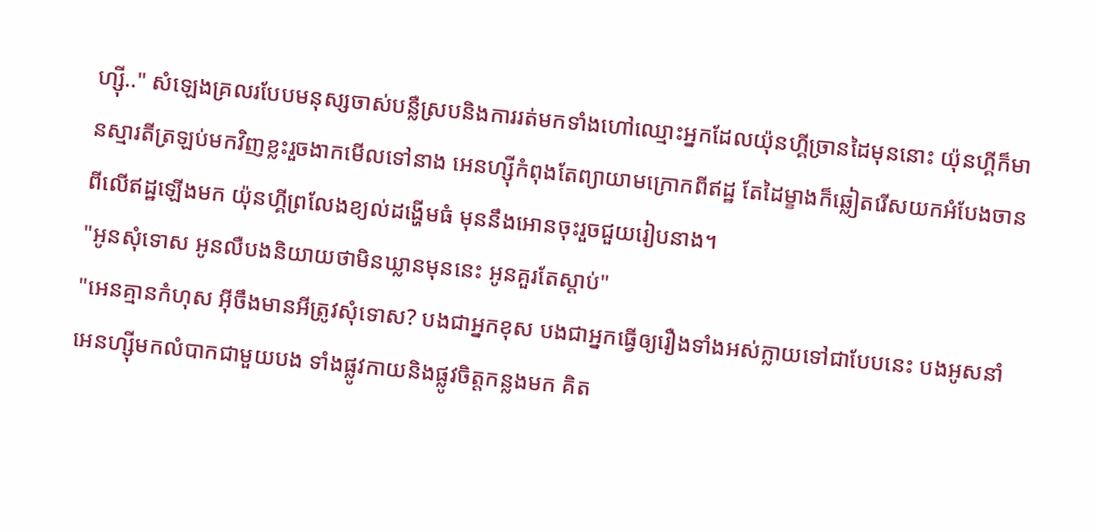ហ្សុី.." សំឡេងគ្រលរបែបមនុស្សចាស់បន្លឺស្របនិងការរត់មកទាំងហៅឈ្មោះអ្នកដែលយ៉ុនហ្គីច្រានដៃមុននោះ យ៉ុនហ្គីក៏មានស្មារតីត្រឡប់មកវិញខ្លះរួចងាកមើលទៅនាង អេនហ្សុីកំពុងតែព្យាយាមក្រោកពីឥដ្ឋ តែដៃម្ខាងក៏ឆ្លៀតរើសយកអំបែងចានពីលើឥដ្ឋឡើងមក យ៉ុនហ្គីព្រលែងខ្យល់ដង្ហើមធំ មុននឹងអោនចុះរួចជួយរៀបនាង។
"អូនសុំទោស អូនលឺបងនិយាយថាមិនឃ្លានមុននេះ អូនគួរតែស្ដាប់"
"អេនគ្មានកំហុស អ៊ីចឹងមានអីត្រូវសុំទោស? បងជាអ្នកខុស បងជាអ្នកធ្វើឲ្យរឿងទាំងអស់ក្លាយទៅជាបែបនេះ បងអូសនាំអេនហ្សុីមកលំបាកជាមួយបង ទាំងផ្លូវកាយនិងផ្លូវចិត្តកន្លងមក គិត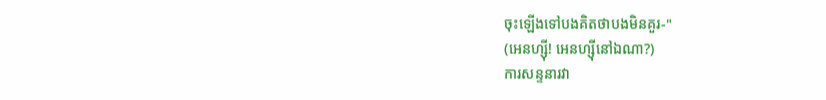ចុះឡើងទៅបងគិតថាបងមិនគួរ-"
(អេនហ្សុី! អេនហ្សុីនៅឯណា?)
ការសន្ទនារវា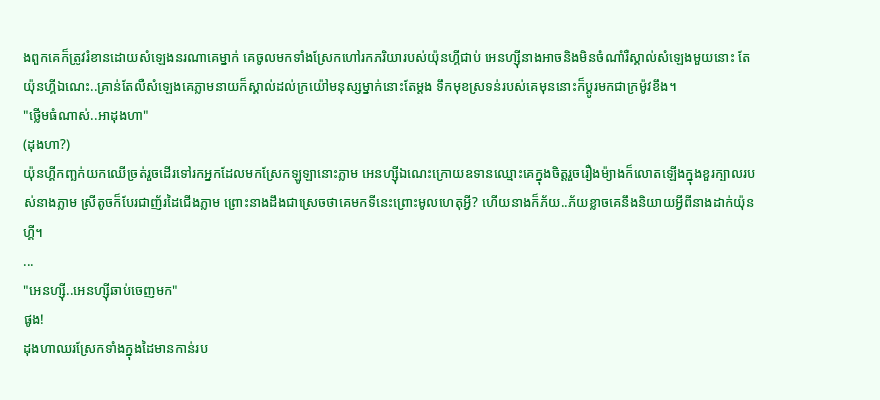ងពួកគេក៏ត្រូវរំខានដោយសំឡេងនរណាគេម្នាក់ គេចូលមកទាំងស្រែកហៅរកភរិយារបស់យ៉ុនហ្គីជាប់ អេនហ្សុីនាងអាចនិងមិនចំណាំរឺស្គាល់សំឡេងមួយនោះ តែយ៉ុនហ្គីឯណេះ..គ្រាន់តែលឺសំឡេងគេភ្លាមនាយក៏ស្គាល់ដល់ក្រយ៉ៅមនុស្សម្នាក់នោះតែម្ដង ទឹកមុខស្រទន់របស់គេមុននោះក៏ប្ដូរមកជាក្រម៉ូវខឹង។
"ថ្លើមធំណាស់..អាដុងហា"
(ដុងហា?)
យ៉ុនហ្គីកញ្ឆក់យកឈើច្រត់រួចដើរទៅរកអ្នកដែលមកស្រែកឡូឡានោះភ្លាម អេនហ្សុីឯណេះក្រោយឧទានឈ្មោះគេក្នុងចិត្តរួចរឿងម៉្យាងក៏លោតឡើងក្នុងខួរក្បាលរបស់នាងភ្លាម ស្រីតូចក៏បែរជាញ័រដៃជើងភ្លាម ព្រោះនាងដឹងជាស្រេចថាគេមកទីនេះព្រោះមូលហេតុអ្វី? ហើយនាងក៏ភ័យ..ភ័យខ្លាចគេនឹងនិយាយអ្វីពីនាងដាក់យ៉ុនហ្គី។
...
"អេនហ្សុី..អេនហ្សុីឆាប់ចេញមក"
ផូង!
ដុងហាឈរស្រែកទាំងក្នុងដៃមានកាន់រប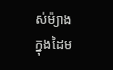ស់ម៉្យាងក្នុងដៃម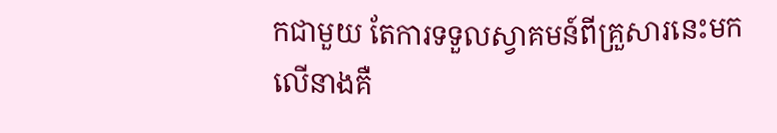កជាមួយ តែការទទួលស្វាគមន៍ពីគ្រួសារនេះមកលើនាងគឺ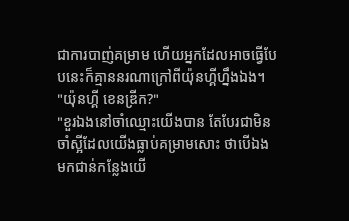ជាការបាញ់គម្រាម ហើយអ្នកដែលអាចធ្វើបែបនេះក៏គ្មាននរណាក្រៅពីយ៉ុនហ្គីហ្នឹងឯង។
"យ៉ុនហ្គី ខេនឌ្រីក?"
"ខួរឯងនៅចាំឈ្មោះយើងបាន តែបែរជាមិនចាំស្អីដែលយើងធ្លាប់គម្រាមសោះ ថាបើឯងមកជាន់កន្លែងយើ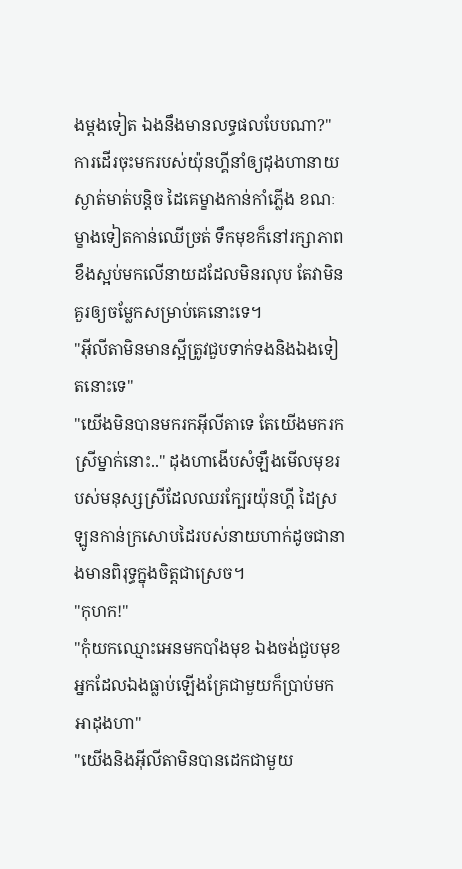ងម្ដងទៀត ឯងនឹងមានលទ្ធផលបែបណា?" ការដើរចុះមករបស់យ៉ុនហ្គីនាំឲ្យដុងហានាយស្ងាត់មាត់បន្តិច ដៃគេម្ខាងកាន់កាំភ្លើង ខណៈម្ខាងទៀតកាន់ឈើច្រត់ ទឹកមុខក៏នៅរក្សាភាពខឹងស្អប់មកលើនាយដដែលមិនរលុប តែវាមិនគួរឲ្យចម្លែកសម្រាប់គេនោះទេ។
"អ៊ីលីតាមិនមានស្អីត្រូវជួបទាក់ទងនិងឯងទៀតនោះទេ"
"យើងមិនបានមករកអ៊ីលីតាទេ តែយើងមករកស្រីម្នាក់នោះ.." ដុងហាងើបសំឡឹងមើលមុខរបស់មនុស្សស្រីដែលឈរក្បែរយ៉ុនហ្គី ដៃស្រឡូនកាន់ក្រសោបដៃរបស់នាយហាក់ដូចជានាងមានពិរុទ្ធក្នុងចិត្តជាស្រេច។
"កុហក!"
"កុំយកឈ្មោះអេនមកបាំងមុខ ឯងចង់ជួបមុខអ្នកដែលឯងធ្លាប់ឡើងគ្រែជាមួយក៏ប្រាប់មកអាដុងហា"
"យើងនិងអ៊ីលីតាមិនបានដេកជាមួយ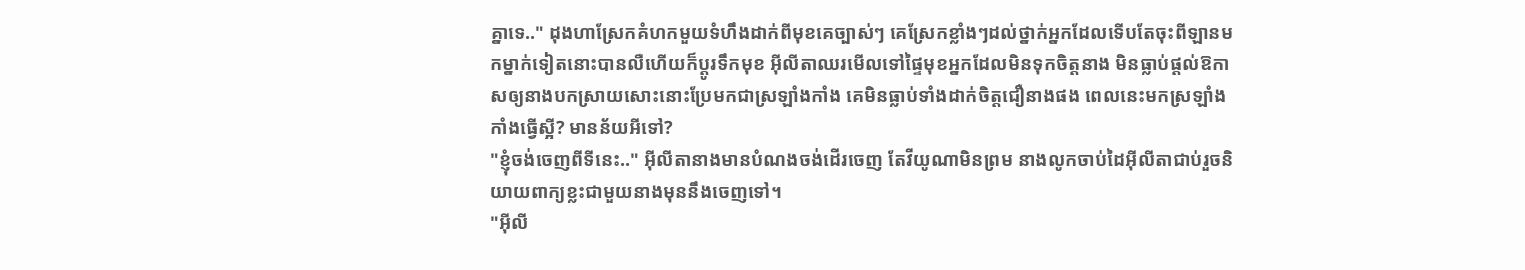គ្នាទេ.." ដុងហាស្រែកគំហកមួយទំហឹងដាក់ពីមុខគេច្បាស់ៗ គេស្រែកខ្លាំងៗដល់ថ្នាក់អ្នកដែលទើបតែចុះពីឡានមកម្នាក់ទៀតនោះបានលឺហើយក៏ប្ដូរទឹកមុខ អ៊ីលីតាឈរមើលទៅផ្ទៃមុខអ្នកដែលមិនទុកចិត្តនាង មិនធ្លាប់ផ្ដល់ឱកាសឲ្យនាងបកស្រាយសោះនោះប្រែមកជាស្រឡាំងកាំង គេមិនធ្លាប់ទាំងដាក់ចិត្តជឿនាងផង ពេលនេះមកស្រឡាំងកាំងធ្វើស្អី? មានន័យអីទៅ?
"ខ្ញុំចង់ចេញពីទីនេះ.." អ៊ីលីតានាងមានបំណងចង់ដើរចេញ តែវីយូណាមិនព្រម នាងលូកចាប់ដៃអ៊ីលីតាជាប់រួចនិយាយពាក្យខ្លះជាមួយនាងមុននឹងចេញទៅ។
"អ៊ីលី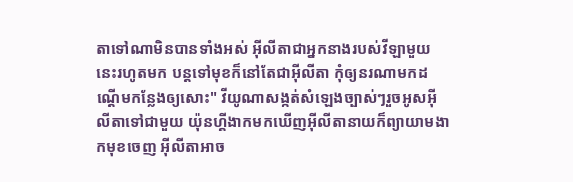តាទៅណាមិនបានទាំងអស់ អ៊ីលីតាជាអ្នកនាងរបស់វីឡាមួយនេះរហូតមក បន្តទៅមុខក៏នៅតែជាអ៊ីលីតា កុំឲ្យនរណាមកដណ្ដើមកន្លែងឲ្យសោះ" វីយូណាសង្កត់សំឡេងច្បាស់ៗរួចអូសអ៊ីលីតាទៅជាមួយ យ៉ុនហ្គីងាកមកឃើញអ៊ីលីតានាយក៏ព្យាយាមងាកមុខចេញ អ៊ីលីតាអាច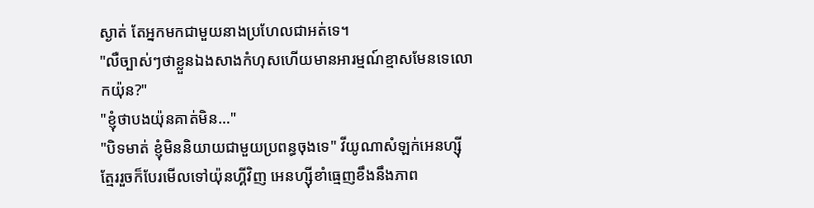ស្ងាត់ តែអ្នកមកជាមួយនាងប្រហែលជាអត់ទេ។
"លឺច្បាស់ៗថាខ្លួនឯងសាងកំហុសហើយមានអារម្មណ៍ខ្មាសមែនទេលោកយ៉ុន?"
"ខ្ញុំថាបងយ៉ុនគាត់មិន..."
"បិទមាត់ ខ្ញុំមិននិយាយជាមួយប្រពន្ធចុងទេ" វីយូណាសំឡក់អេនហ្សុីត្មែររួចក៏បែរមើលទៅយ៉ុនហ្គីវិញ អេនហ្សុីខាំធ្មេញខឹងនឹងភាព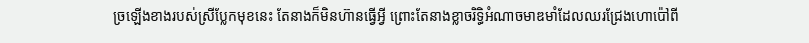ច្រឡើងខាងរបស់ស្រីប្លែកមុខនេះ តែនាងក៏មិនហ៊ានធ្វើអ្វី ព្រោះតែនាងខ្លាចរិទ្ធិអំណាចមាឌមាំដែលឈរជ្រែងហោប៉ៅពី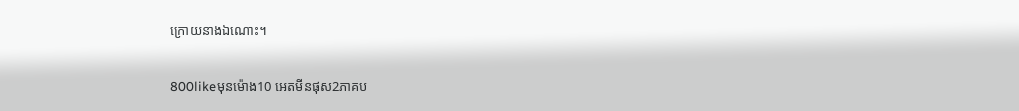ក្រោយនាងឯណោះ។

800likeមុនម៉ោង10 អេតមីនផុស2ភាគប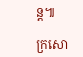ន្ត៕

ក្រសោ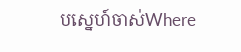បស្នេហ៍ចាស់Where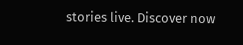stories live. Discover now